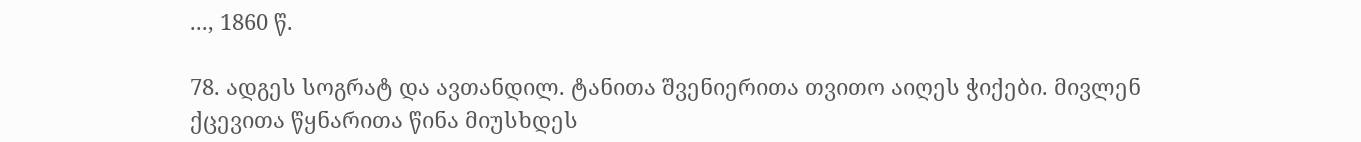..., 1860 წ.

78. ადგეს სოგრატ და ავთანდილ. ტანითა შვენიერითა თვითო აიღეს ჭიქები. მივლენ ქცევითა წყნარითა წინა მიუსხდეს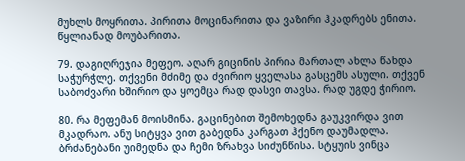მუხლს მოყრითა. პირითა მოცინარითა და ვაზირი ჰკადრებს ენითა. წყლიანად მოუბარითა.

79. დაგიღრეჯია მეფეო. აღარ გიცინის პირია მართალ ახლა წახდა საჭურჭლე. თქვენი მძიმე და ძვირიო ყველასა გასცემს ასული. თქვენ საბოძვარი ხშირიო და ყოემცა რად დასვი თავსა. რად უგდე ჭირიო.

80. რა მეფემან მოისმინა. გაცინებით შემოხედნა გაუკვირდა ვით მკადრაო. ანუ სიტყვა ვით გაბედნა კარგათ ჰქენო დაუმადლა. ბრძანებანი უიმედნა და ჩემი ზრახვა სიძუნწისა. სტყუის ვინცა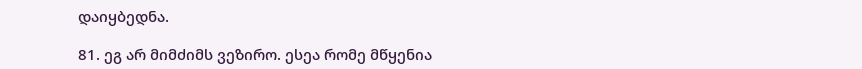დაიყბედნა.

81. ეგ არ მიმძიმს ვეზირო. ესეა რომე მწყენია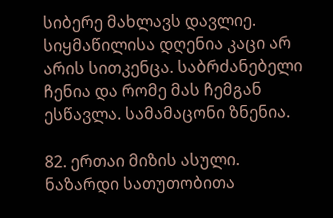სიბერე მახლავს დავლიე. სიყმაწილისა დღენია კაცი არ არის სითკენცა. საბრძანებელი ჩენია და რომე მას ჩემგან ესწავლა. სამამაცონი ზნენია.

82. ერთაი მიზის ასული. ნაზარდი სათუთობითა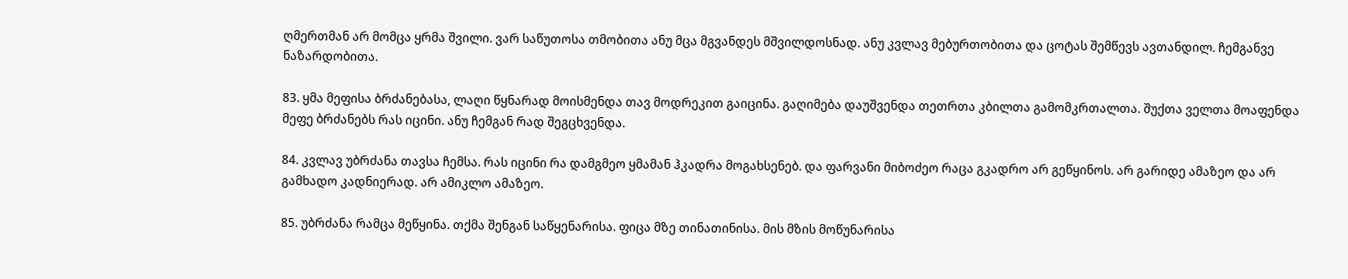ღმერთმან არ მომცა ყრმა შვილი. ვარ საწუთოსა თმობითა ანუ მცა მგვანდეს მშვილდოსნად. ანუ კვლავ მებურთობითა და ცოტას შემწევს ავთანდილ. ჩემგანვე ნაზარდობითა.

83. ყმა მეფისა ბრძანებასა, ლაღი წყნარად მოისმენდა თავ მოდრეკით გაიცინა. გაღიმება დაუშვენდა თეთრთა კბილთა გამომკრთალთა. შუქთა ველთა მოაფენდა მეფე ბრძანებს რას იცინი. ანუ ჩემგან რად შეგცხვენდა.

84. კვლავ უბრძანა თავსა ჩემსა. რას იცინი რა დამგმეო ყმამან ჰკადრა მოგახსენებ. და ფარვანი მიბოძეო რაცა გკადრო არ გეწყინოს. არ გარიდე ამაზეო და არ გამხადო კადნიერად. არ ამიკლო ამაზეო.

85. უბრძანა რამცა მეწყინა. თქმა შენგან საწყენარისა. ფიცა მზე თინათინისა. მის მზის მოწუნარისა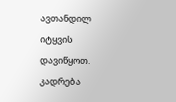ავთანდილ იტყვის დავიწყოთ. კადრება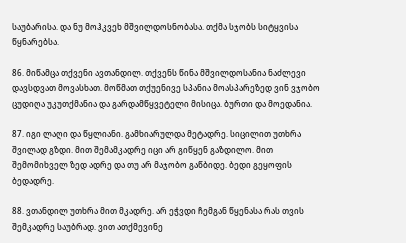საუბარისა. და ნუ მოჰკვეხ მშვილდოსნობასა. თქმა სჯობს სიტყვისა წყნარებსა.

86. მიწამცა თქვენი ავთანდილ. თქვენს წინა მშვილდოსანია ნაძლევი დავსდვათ მოვასხათ. მოწმათ თქუენივე სპანია მოასპარეზედ ვინ ვჯობო ცუდიღა უკუთქმანია და გარდამწყვეტელი მისიცა. ბურთი და მოედანია.

87. იგი ლაღი და წყლიანი. გამხიარულდა მეტადრე. სიცილით უთხრა შვილად გზდი. მით შემამკადრე იცი არ გიწყენ გაზდილო. მით შემომიხველ ზედ ადრე და თუ არ მაჯობო გაწბიდე. ბედი გეყოფის ბედადრე.

88. ვთანდილ უთხრა მით მკადრე. არ ეჭვდი ჩემგან წყენასა რას თვის შემკადრე საუბრად. ვით ათქმევინე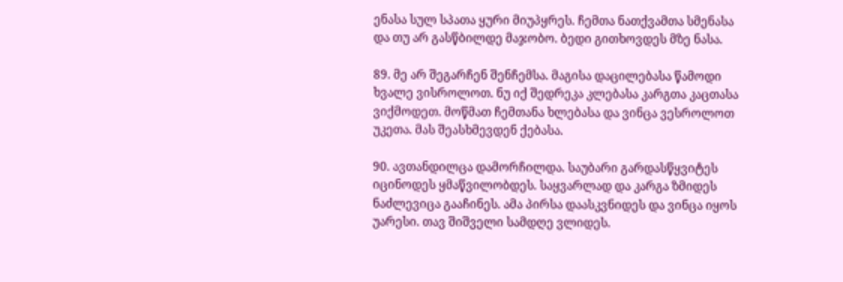ენასა სულ სპათა ყური მიუპყრეს. ჩემთა ნათქვამთა სმენასა და თუ არ გასწბილდე მაჯობო. ბედი გითხოვდეს მზე ნასა.

89. მე არ შეგარჩენ შენჩემსა. მაგისა დაცილებასა წამოდი ხვალე ვისროლოთ. ნუ იქ შედრეკა კლებასა კარგთა კაცთასა ვიქმოდეთ. მოწმათ ჩემთანა ხლებასა და ვინცა ვესროლოთ უკეთა. მას შეასხმევდენ ქებასა.

90. ავთანდილცა დამორჩილდა. საუბარი გარდასწყვიტეს იცინოდეს ყმაწვილობდეს. საყვარლად და კარგა ზმიდეს ნაძლევიცა გააჩინეს. ამა პირსა დაასკვნიდეს და ვინცა იყოს უარესი. თავ შიშველი სამდღე ვლიდეს.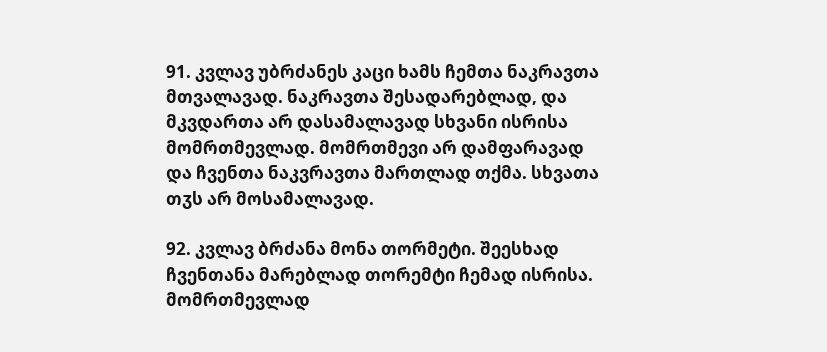91. კვლავ უბრძანეს კაცი ხამს ჩემთა ნაკრავთა მთვალავად. ნაკრავთა შესადარებლად, და მკვდართა არ დასამალავად სხვანი ისრისა მომრთმევლად. მომრთმევი არ დამფარავად და ჩვენთა ნაკვრავთა მართლად თქმა. სხვათა თჳს არ მოსამალავად.

92. კვლავ ბრძანა მონა თორმეტი. შეესხად ჩვენთანა მარებლად თორემტი ჩემად ისრისა. მომრთმევლად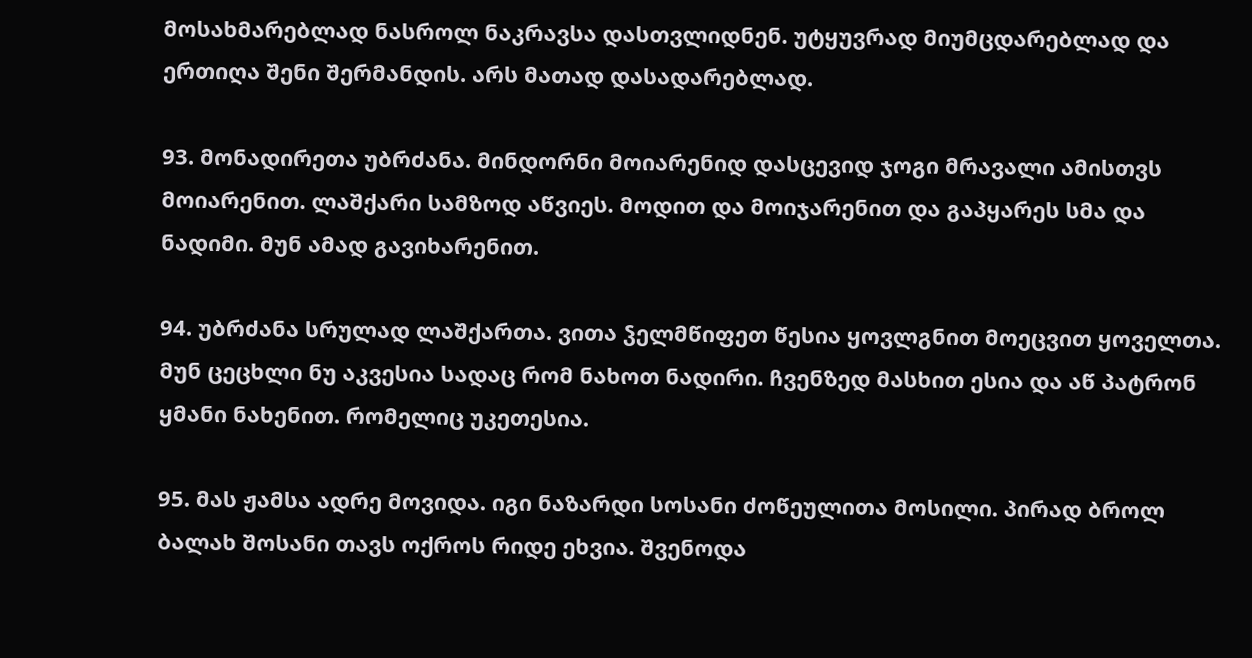მოსახმარებლად ნასროლ ნაკრავსა დასთვლიდნენ. უტყუვრად მიუმცდარებლად და ერთიღა შენი შერმანდის. არს მათად დასადარებლად.

93. მონადირეთა უბრძანა. მინდორნი მოიარენიდ დასცევიდ ჯოგი მრავალი ამისთვს მოიარენით. ლაშქარი სამზოდ აწვიეს. მოდით და მოიჯარენით და გაპყარეს სმა და ნადიმი. მუნ ამად გავიხარენით.

94. უბრძანა სრულად ლაშქართა. ვითა ჴელმწიფეთ წესია ყოვლგნით მოეცვით ყოველთა. მუნ ცეცხლი ნუ აკვესია სადაც რომ ნახოთ ნადირი. ჩვენზედ მასხით ესია და აწ პატრონ ყმანი ნახენით. რომელიც უკეთესია.

95. მას ჟამსა ადრე მოვიდა. იგი ნაზარდი სოსანი ძოწეულითა მოსილი. პირად ბროლ ბალახ შოსანი თავს ოქროს რიდე ეხვია. შვენოდა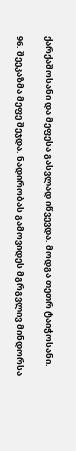ქარქაშოსანი და მეფესა გასვლად იწვევდა. მოდგა თეთრ ტაიჭოსანი.

96. შეეკაზმა მეფე შეჯდა. ნადირობას გამოვიდეს მგრგვლივ მინდორსა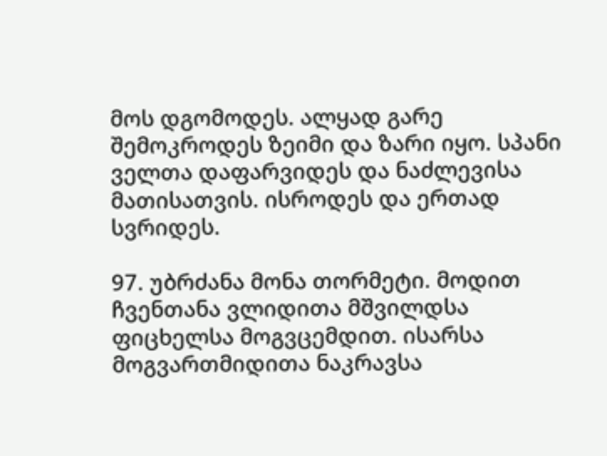მოს დგომოდეს. ალყად გარე შემოკროდეს ზეიმი და ზარი იყო. სპანი ველთა დაფარვიდეს და ნაძლევისა მათისათვის. ისროდეს და ერთად სვრიდეს.

97. უბრძანა მონა თორმეტი. მოდით ჩვენთანა ვლიდითა მშვილდსა ფიცხელსა მოგვცემდით. ისარსა მოგვართმიდითა ნაკრავსა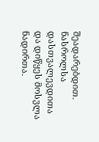შეადარებდით. ნასროლსა დასთვალევდითა და დიწყეს მოსვლა ნადირთა.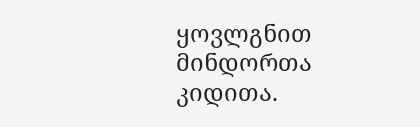ყოვლგნით მინდორთა კიდითა.